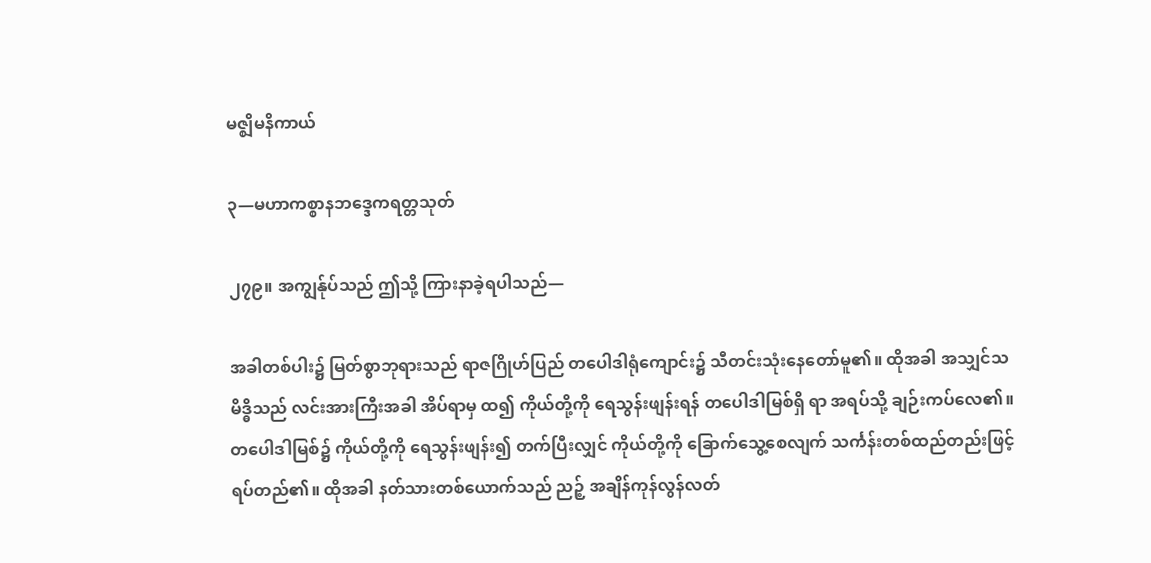မဇ္ဈိမနိကာယ်

၃—မဟာကစ္စာနဘဒ္ဒေကရတ္တသုတ်

၂၇၉။ အကျွန်ုပ်သည် ဤသို့ ကြားနာခဲ့ရပါသည်—

အခါတစ်ပါး၌ မြတ်စွာဘုရားသည် ရာဇဂြိုဟ်ပြည် တပေါဒါရုံကျောင်း၌ သီတင်းသုံးနေတော်မူ၏။ ထိုအခါ အသျှင်သမိဒ္ဓိသည် လင်းအားကြီးအခါ အိပ်ရာမှ ထ၍ ကိုယ်တို့ကို ရေသွန်းဖျန်းရန် တပေါဒါမြစ်ရှိ ရာ အရပ်သို့ ချဉ်းကပ်လေ၏။ တပေါဒါမြစ်၌ ကိုယ်တို့ကို ရေသွန်းဖျန်း၍ တက်ပြီးလျှင် ကိုယ်တို့ကို ခြောက်သွေ့စေလျက် သင်္ကန်းတစ်ထည်တည်းဖြင့် ရပ်တည်၏။ ထိုအခါ နတ်သားတစ်ယောက်သည် ညဉ့် အချိန်ကုန်လွန်လတ်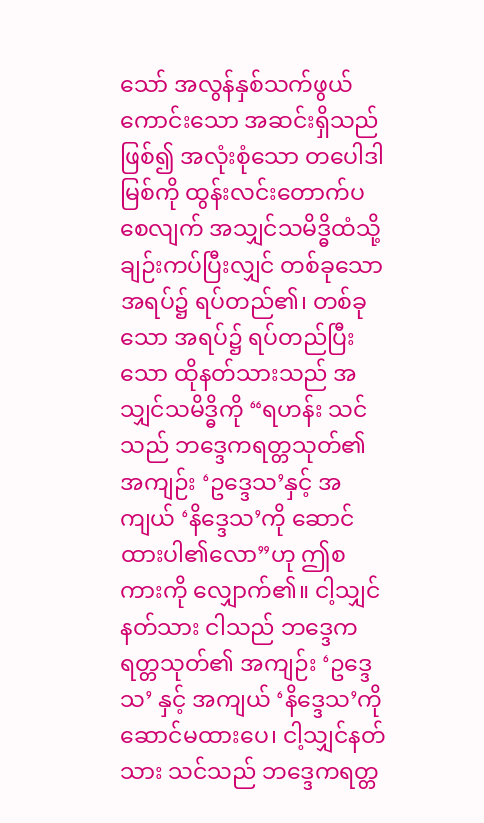သော် အလွန်နှစ်သက်ဖွယ်ကောင်းသော အဆင်းရှိသည် ဖြစ်၍ အလုံးစုံသော တပေါဒါ မြစ်ကို ထွန်းလင်းတောက်ပစေလျက် အသျှင်သမိဒ္ဓိထံသို့ ချဉ်းကပ်ပြီးလျှင် တစ်ခုသော အရပ်၌ ရပ်တည်၏၊ တစ်ခုသော အရပ်၌ ရပ်တည်ပြီးသော ထိုနတ်သားသည် အသျှင်သမိဒ္ဓိကို “ရဟန်း သင်သည် ဘဒ္ဒေကရတ္တသုတ်၏ အကျဉ်း ‘ဥဒ္ဒေသ’နှင့် အကျယ် ‘နိဒ္ဒေသ’ကို ဆောင်ထားပါ၏လော”ဟု ဤစကားကို လျှောက်၏။ ငါ့သျှင်နတ်သား ငါသည် ဘဒ္ဒေက ရတ္တသုတ်၏ အကျဉ်း ‘ဥဒ္ဒေသ’ နှင့် အကျယ် ‘နိဒ္ဒေသ’ကို ဆောင်မထားပေ၊ ငါ့သျှင်နတ်သား သင်သည် ဘဒ္ဒေကရတ္တ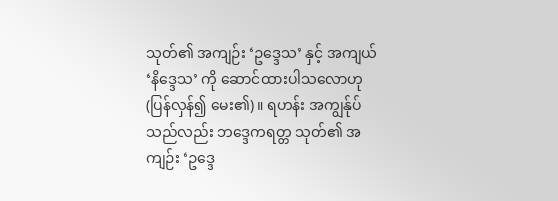သုတ်၏ အကျဉ်း ‘ဥဒ္ဒေသ’ နှင့် အကျယ် ‘နိဒ္ဒေသ’ ကို ဆောင်ထားပါသလောဟု (ပြန်လှန်၍ မေး၏)။ ရဟန်း အကျွန်ုပ်သည်လည်း ဘဒ္ဒေကရတ္တ သုတ်၏ အကျဉ်း ‘ဥဒ္ဒေ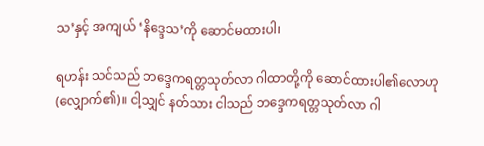သ’နှင့် အကျယ် ‘နိဒ္ဒေသ’ကို ဆောင်မထားပါ၊

ရဟန်း သင်သည် ဘဒ္ဒေကရတ္တသုတ်လာ ဂါထာတို့ကို ဆောင်ထားပါ၏လောဟု (လျှောက်၏)။ ငါ့သျှင် နတ်သား ငါသည် ဘဒ္ဒေကရတ္တသုတ်လာ ဂါ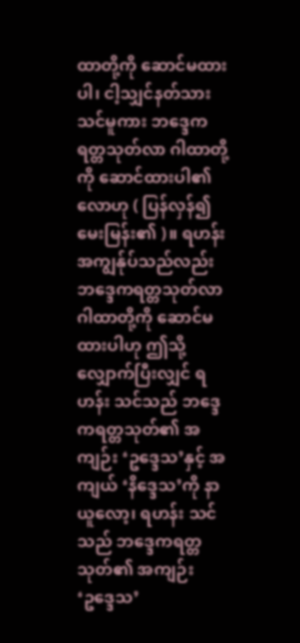ထာတို့ကို ဆောင်မထားပါ၊ ငါ့သျှင်နတ်သား သင်မူကား ဘဒ္ဒေကရတ္တသုတ်လာ ဂါထာတို့ကို ဆောင်ထားပါ၏လောဟု ( ပြန်လှန်၍ မေးမြန်း၏ )။ ရဟန်း အကျွန်ုပ်သည်လည်း ဘဒ္ဒေကရတ္တသုတ်လာ ဂါထာတို့ကို ဆောင်မထားပါဟု ဤသို့ လျှောက်ပြီးလျှင် ရဟန်း သင်သည် ဘဒ္ဒေကရတ္တသုတ်၏ အကျဉ်း ‘ဥဒ္ဒေသ’နှင့် အကျယ် ‘နိဒ္ဒေသ’ကို နာယူလော့၊ ရဟန်း သင်သည် ဘဒ္ဒေကရတ္တသုတ်၏ အကျဉ်း ‘ဥဒ္ဒေသ’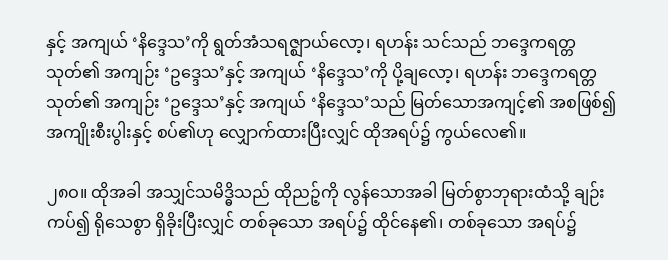နှင့် အကျယ် ‘နိဒ္ဒေသ’ကို ရွတ်အံသရဇ္ဈာယ်လော့၊ ရဟန်း သင်သည် ဘဒ္ဒေကရတ္တသုတ်၏ အကျဉ်း ‘ဥဒ္ဒေသ’နှင့် အကျယ် ‘နိဒ္ဒေသ’ကို ပို့ချလော့၊ ရဟန်း ဘဒ္ဒေကရတ္တသုတ်၏ အကျဉ်း ‘ဥဒ္ဒေသ’နှင့် အကျယ် ‘နိဒ္ဒေသ’သည် မြတ်သောအကျင့်၏ အစဖြစ်၍ အကျိုးစီးပွါးနှင့် စပ်၏ဟု လျှောက်ထားပြီးလျှင် ထိုအရပ်၌ ကွယ်လေ၏။

၂၈ဝ။ ထိုအခါ အသျှင်သမိဒ္ဓိသည် ထိုညဉ့်ကို လွန်သောအခါ မြတ်စွာဘုရားထံသို့ ချဉ်းကပ်၍ ရိုသေစွာ ရှိခိုးပြီးလျှင် တစ်ခုသော အရပ်၌ ထိုင်နေ၏၊ တစ်ခုသော အရပ်၌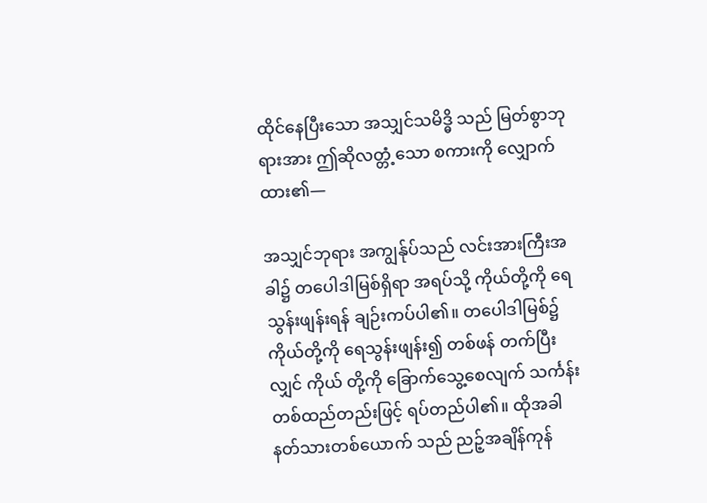ထိုင်နေပြီးသော အသျှင်သမိဒ္ဓိ သည် မြတ်စွာဘုရားအား ဤဆိုလတ္တံ့သော စကားကို လျှောက်ထား၏—

အသျှင်ဘုရား အကျွန်ုပ်သည် လင်းအားကြီးအခါ၌ တပေါဒါမြစ်ရှိရာ အရပ်သို့ ကိုယ်တို့ကို ရေသွန်းဖျန်းရန် ချဉ်းကပ်ပါ၏။ တပေါဒါမြစ်၌ ကိုယ်တို့ကို ရေသွန်းဖျန်း၍ တစ်ဖန် တက်ပြီးလျှင် ကိုယ် တို့ကို ခြောက်သွေ့စေလျက် သင်္ကန်းတစ်ထည်တည်းဖြင့် ရပ်တည်ပါ၏။ ထိုအခါ နတ်သားတစ်ယောက် သည် ညဉ့်အချိန်ကုန်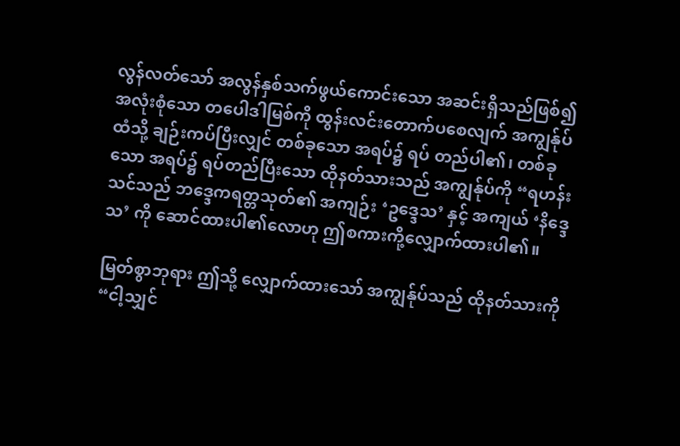လွန်လတ်သော် အလွန်နှစ်သက်ဖွယ်ကောင်းသော အဆင်းရှိသည်ဖြစ်၍ အလုံးစုံသော တပေါဒါမြစ်ကို ထွန်းလင်းတောက်ပစေလျက် အကျွန်ုပ်ထံသို့ ချဉ်းကပ်ပြီးလျှင် တစ်ခုသော အရပ်၌ ရပ် တည်ပါ၏၊ တစ်ခုသော အရပ်၌ ရပ်တည်ပြီးသော ထိုနတ်သားသည် အကျွန်ုပ်ကို “ရဟန်း သင်သည် ဘဒ္ဒေကရတ္တသုတ်၏ အကျဉ်း ‘ဥဒ္ဒေသ’ နှင့် အကျယ် ‘နိဒ္ဒေသ’ ကို ဆောင်ထားပါ၏လောဟု ဤစကားကို့လျှောက်ထားပါ၏။

မြတ်စွာဘုရား ဤသို့ လျှောက်ထားသော် အကျွန်ုပ်သည် ထိုနတ်သားကို “ငါ့သျှင်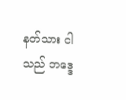နတ်သား ငါသည် ဘဒ္ဒေ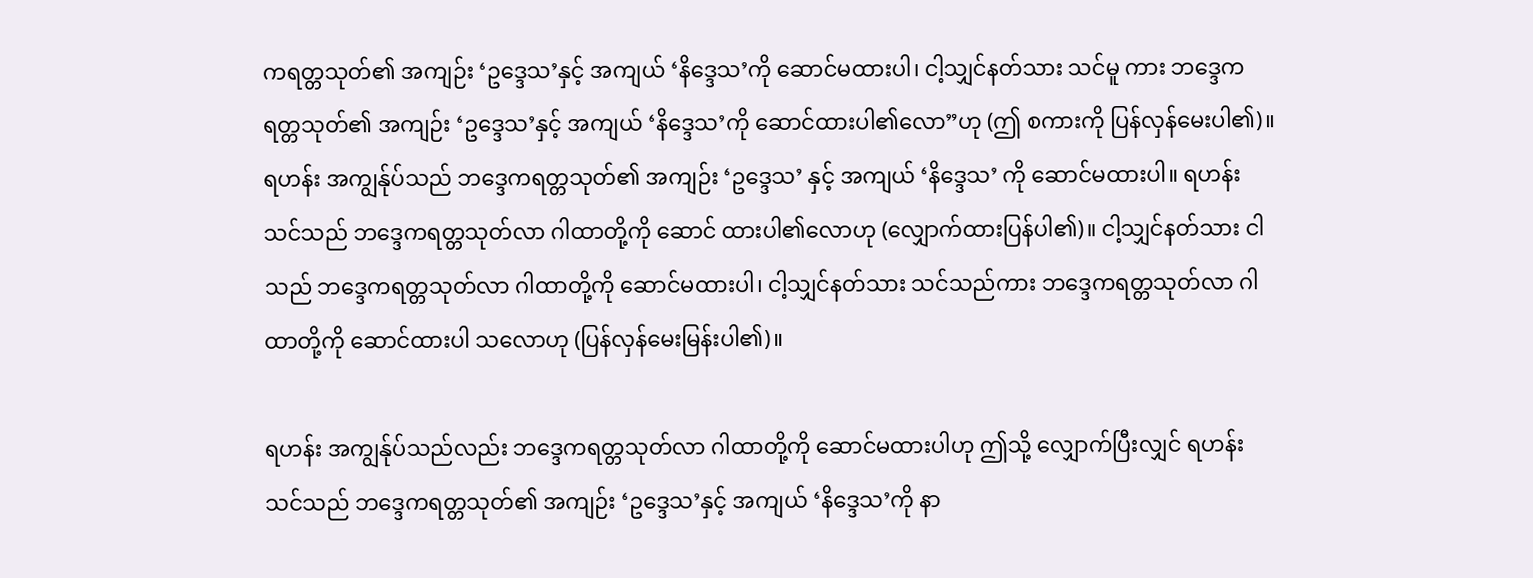ကရတ္တသုတ်၏ အကျဉ်း ‘ဥဒ္ဒေသ’နှင့် အကျယ် ‘နိဒ္ဒေသ’ကို ဆောင်မထားပါ၊ ငါ့သျှင်နတ်သား သင်မူ ကား ဘဒ္ဒေကရတ္တသုတ်၏ အကျဉ်း ‘ဥဒ္ဒေသ’နှင့် အကျယ် ‘နိဒ္ဒေသ’ကို ဆောင်ထားပါ၏လော”ဟု (ဤ စကားကို ပြန်လှန်မေးပါ၏)။ ရဟန်း အကျွန်ုပ်သည် ဘဒ္ဒေကရတ္တသုတ်၏ အကျဉ်း ‘ဥဒ္ဒေသ’ နှင့် အကျယ် ‘နိဒ္ဒေသ’ ကို ဆောင်မထားပါ။ ရဟန်း သင်သည် ဘဒ္ဒေကရတ္တသုတ်လာ ဂါထာတို့ကို ဆောင် ထားပါ၏လောဟု (လျှောက်ထားပြန်ပါ၏)။ ငါ့သျှင်နတ်သား ငါသည် ဘဒ္ဒေကရတ္တသုတ်လာ ဂါထာတို့ကို ဆောင်မထားပါ၊ ငါ့သျှင်နတ်သား သင်သည်ကား ဘဒ္ဒေကရတ္တသုတ်လာ ဂါထာတို့ကို ဆောင်ထားပါ သလောဟု (ပြန်လှန်မေးမြန်းပါ၏)။

ရဟန်း အကျွန်ုပ်သည်လည်း ဘဒ္ဒေကရတ္တသုတ်လာ ဂါထာတို့ကို ဆောင်မထားပါဟု ဤသို့ လျှောက်ပြီးလျှင် ရဟန်း သင်သည် ဘဒ္ဒေကရတ္တသုတ်၏ အကျဉ်း ‘ဥဒ္ဒေသ’နှင့် အကျယ် ‘နိဒ္ဒေသ’ကို နာ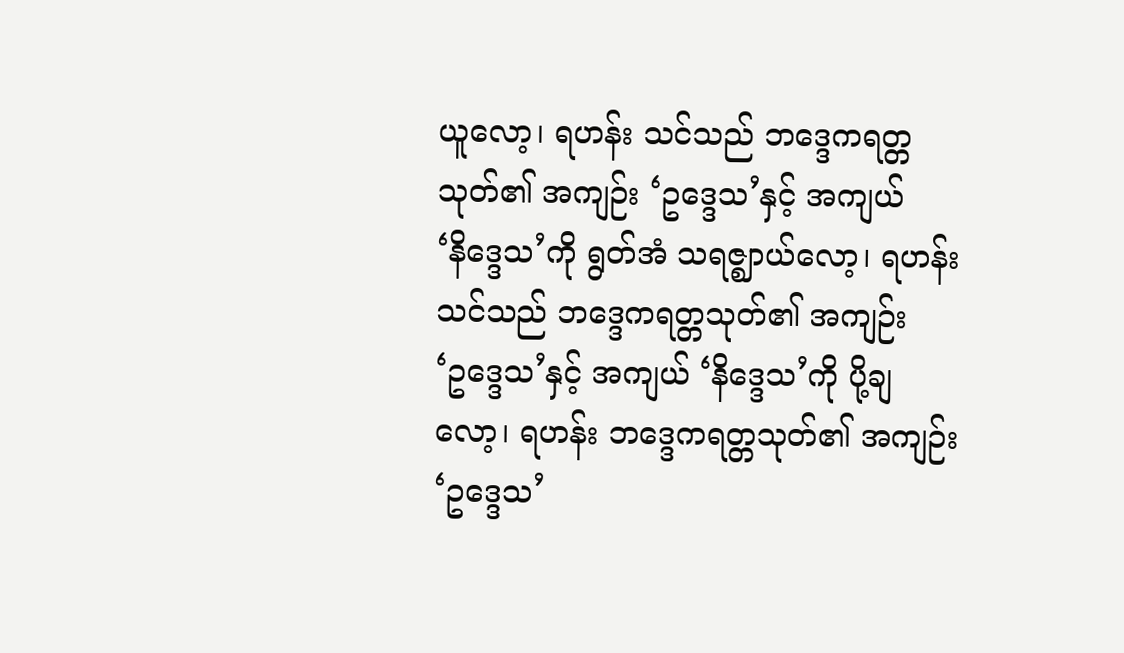ယူလော့၊ ရဟန်း သင်သည် ဘဒ္ဒေကရတ္တသုတ်၏ အကျဉ်း ‘ဥဒ္ဒေသ’နှင့် အကျယ် ‘နိဒ္ဒေသ’ကို ရွတ်အံ သရဇ္ဈာယ်လော့၊ ရဟန်း သင်သည် ဘဒ္ဒေကရတ္တသုတ်၏ အကျဉ်း ‘ဥဒ္ဒေသ’နှင့် အကျယ် ‘နိဒ္ဒေသ’ကို ပို့ချလော့၊ ရဟန်း ဘဒ္ဒေကရတ္တသုတ်၏ အကျဉ်း ‘ဥဒ္ဒေသ’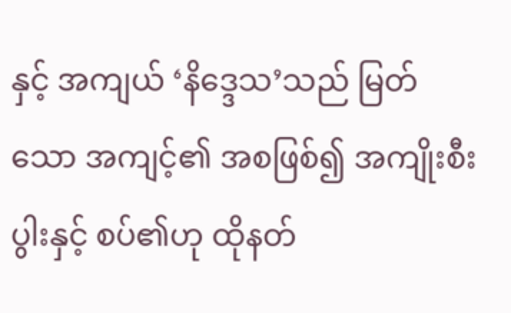နှင့် အကျယ် ‘နိဒ္ဒေသ’သည် မြတ်သော အကျင့်၏ အစဖြစ်၍ အကျိုးစီးပွါးနှင့် စပ်၏ဟု ထိုနတ်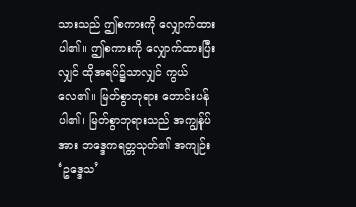သားသည် ဤစကားကို လျှောက်ထားပါ၏။ ဤစကားကို လျှောက်ထားပြီးလျှင် ထိုအရပ်၌သာလျှင် ကွယ်လေ၏။ မြတ်စွာဘုရား တောင်းပန်ပါ၏၊ မြတ်စွာဘုရားသည် အကျွန်ုပ်အား ဘဒ္ဒေကရတ္တသုတ်၏ အကျဉ်း ‘ဥဒ္ဒေသ’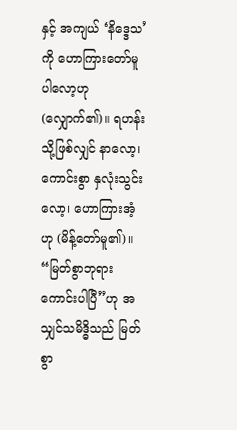နှင့် အကျယ် ‘နိဒ္ဒေသ’ ကို ဟောကြားတော်မူပါလော့ဟု (လျှောက်၏)။ ရဟန်း သို့ဖြစ်လျှင် နာလော့၊ ကောင်းစွာ နှလုံးသွင်းလော့၊ ဟောကြားအံ့ဟု (မိန့်တော်မူ၏)။ “မြတ်စွာဘုရား ကောင်းပါပြီ”ဟု အသျှင်သမိဒ္ဓိသည် မြတ်စွာ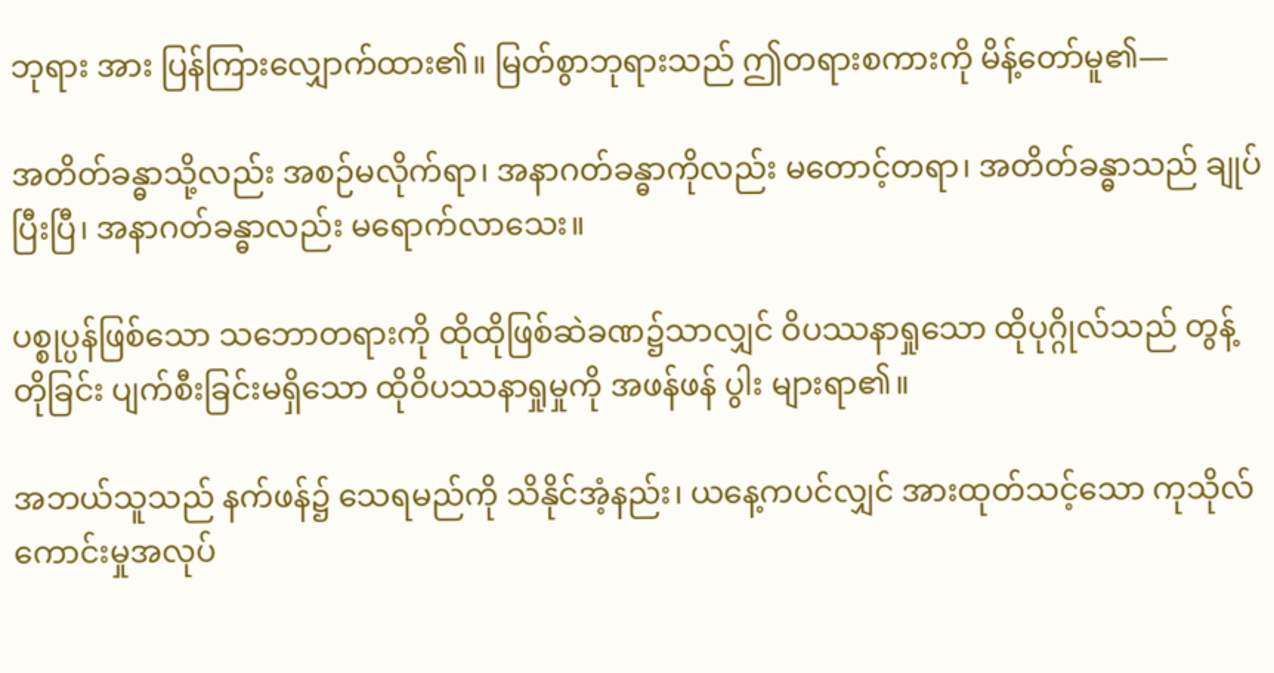ဘုရား အား ပြန်ကြားလျှောက်ထား၏။ မြတ်စွာဘုရားသည် ဤတရားစကားကို မိန့်တော်မူ၏—

အတိတ်ခန္ဓာသို့လည်း အစဉ်မလိုက်ရာ၊ အနာဂတ်ခန္ဓာကိုလည်း မတောင့်တရာ၊ အတိတ်ခန္ဓာသည် ချုပ်ပြီးပြီ၊ အနာဂတ်ခန္ဓာလည်း မရောက်လာသေး။

ပစ္စုပ္ပန်ဖြစ်သော သဘောတရားကို ထိုထိုဖြစ်ဆဲခဏ၌သာလျှင် ဝိပဿနာရှုသော ထိုပုဂ္ဂိုလ်သည် တွန့်တိုခြင်း ပျက်စီးခြင်းမရှိသော ထိုဝိပဿနာရှုမှုကို အဖန်ဖန် ပွါး များရာ၏။

အဘယ်သူသည် နက်ဖန်၌ သေရမည်ကို သိနိုင်အံ့နည်း၊ ယနေ့ကပင်လျှင် အားထုတ်သင့်သော ကုသိုလ်ကောင်းမှုအလုပ်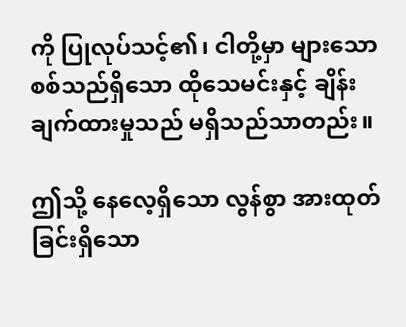ကို ပြုလုပ်သင့်၏၊ ငါတို့မှာ များသော စစ်သည်ရှိသော ထိုသေမင်းနှင့် ချိန်းချက်ထားမှုသည် မရှိသည်သာတည်း။

ဤသို့ နေလေ့ရှိသော လွန်စွာ အားထုတ်ခြင်းရှိသော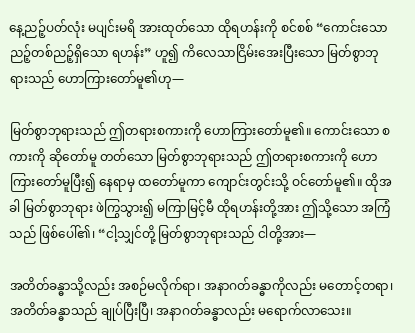နေ့ညဉ့်ပတ်လုံး မပျင်းမရိ အားထုတ်သော ထိုရဟန်းကို စင်စစ် “ကောင်းသော ညဉ့်တစ်ညဉ့်ရှိသော ရဟန်း” ဟူ၍ ကိလေသာငြိမ်းအေးပြီးသော မြတ်စွာဘုရားသည် ဟောကြားတော်မူ၏ဟု—

မြတ်စွာဘုရားသည် ဤတရားစကားကို ဟောကြားတော်မူ၏။ ကောင်းသော စကားကို ဆိုတော်မူ တတ်သော မြတ်စွာဘုရားသည် ဤတရားစကားကို ဟောကြားတော်မူပြီး၍ နေရာမှ ထတော်မူကာ ကျောင်းတွင်းသို့ ဝင်တော်မူ၏။ ထိုအခါ မြတ်စွာဘုရား ဖဲကြွသွား၍ မကြာမြင့်မီ ထိုရဟန်းတို့အား ဤသို့သော အကြံသည် ဖြစ်ပေါ်၏၊ “ငါ့သျှင်တို့ မြတ်စွာဘုရားသည် ငါတို့အား—

အတိတ်ခန္ဓာသို့လည်း အစဉ်မလိုက်ရာ၊ အနာဂတ်ခန္ဓာကိုလည်း မတောင့်တရာ၊ အတိတ်ခန္ဓာသည် ချုပ်ပြီးပြီ၊ အနာဂတ်ခန္ဓာလည်း မရောက်လာသေး။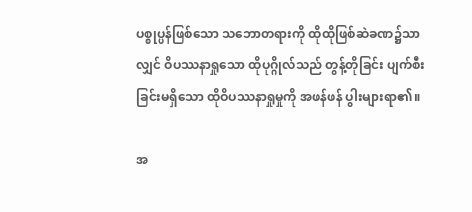ပစ္စုပ္ပန်ဖြစ်သော သဘောတရားကို ထိုထိုဖြစ်ဆဲခဏ၌သာလျှင် ဝိပဿနာရှုသော ထိုပုဂ္ဂိုလ်သည် တွန့်တိုခြင်း ပျက်စီးခြင်းမရှိသော ထိုဝိပဿနာရှုမှုကို အဖန်ဖန် ပွါးများရာ၏။

အ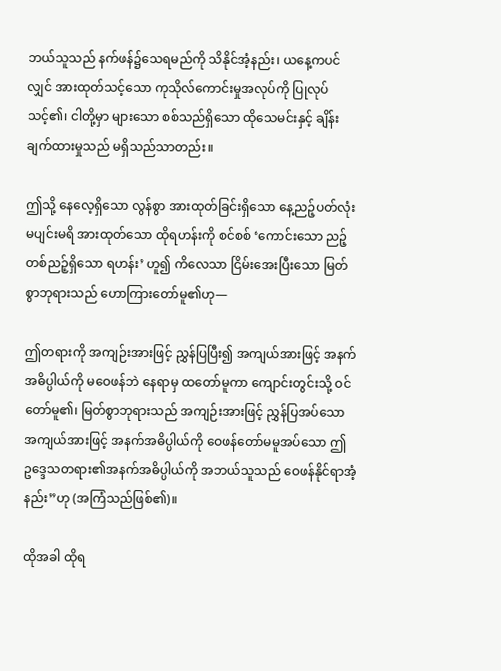ဘယ်သူသည် နက်ဖန်၌သေရမည်ကို သိနိုင်အံ့နည်း၊ ယနေ့ကပင်လျှင် အားထုတ်သင့်သော ကုသိုလ်ကောင်းမှုအလုပ်ကို ပြုလုပ်သင့်၏၊ ငါတို့မှာ များသော စစ်သည်ရှိသော ထိုသေမင်းနှင့် ချိန်းချက်ထားမှုသည် မရှိသည်သာတည်း။

ဤသို့ နေလေ့ရှိသော လွန်စွာ အားထုတ်ခြင်းရှိသော နေ့ညဉ့်ပတ်လုံး မပျင်းမရိ အားထုတ်သော ထိုရဟန်းကို စင်စစ် ‘ကောင်းသော ညဉ့်တစ်ညဉ့်ရှိသော ရဟန်း’ ဟူ၍ ကိလေသာ ငြိမ်းအေးပြီးသော မြတ်စွာဘုရားသည် ဟောကြားတော်မူ၏ဟု—

ဤတရားကို အကျဉ်းအားဖြင့် ညွှန်ပြပြီး၍ အကျယ်အားဖြင့် အနက်အဓိပ္ပါယ်ကို မဝေဖန်ဘဲ နေရာမှ ထတော်မူကာ ကျောင်းတွင်းသို့ ဝင်တော်မူ၏၊ မြတ်စွာဘုရားသည် အကျဉ်းအားဖြင့် ညွှန်ပြအပ်သော အကျယ်အားဖြင့် အနက်အဓိပ္ပါယ်ကို ဝေဖန်တော်မမူအပ်သော ဤဥဒ္ဒေသတရား၏အနက်အဓိပ္ပါယ်ကို အဘယ်သူသည် ဝေဖန်နိုင်ရာအံ့နည်း”ဟု (အကြံသည်ဖြစ်၏)။

ထိုအခါ ထိုရ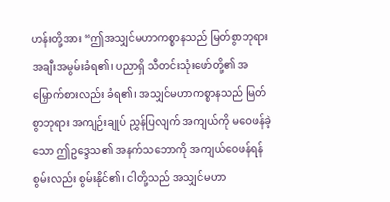ဟန်းတို့အား “ဤအသျှင်မဟာကစ္စာနသည် မြတ်စွာဘုရား အချီးအမွမ်းခံရ၏၊ ပညာရှိ သီတင်းသုံးဖော်တို့၏ အမြှောက်စားလည်း ခံရ၏၊ အသျှင်မဟာကစ္စာနသည် မြတ်စွာဘုရား အကျဉ်းချုပ် ညွှန်ပြလျက် အကျယ်ကို မဝေဖန်ခဲ့သော ဤဥဒ္ဒေသ၏ အနက်သဘောကို အကျယ်ဝေဖန်ရန် စွမ်းလည်း စွမ်းနိုင်၏၊ ငါတို့သည် အသျှင်မဟာ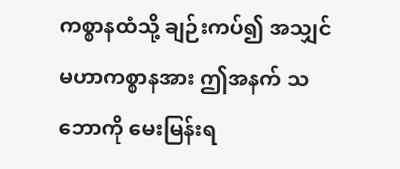ကစ္စာနထံသို့ ချဉ်းကပ်၍ အသျှင်မဟာကစ္စာနအား ဤအနက် သဘောကို မေးမြန်းရ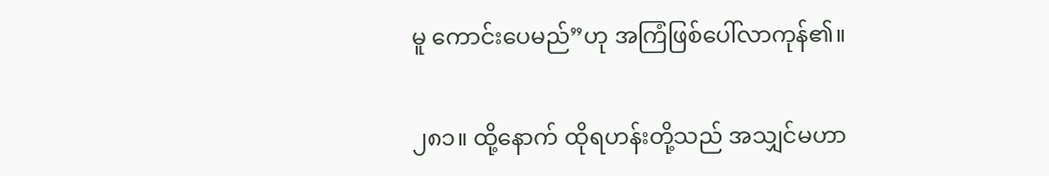မူ ကောင်းပေမည်”ဟု အကြံဖြစ်ပေါ်လာကုန်၏။

၂၈၁။ ထို့နောက် ထိုရဟန်းတို့သည် အသျှင်မဟာ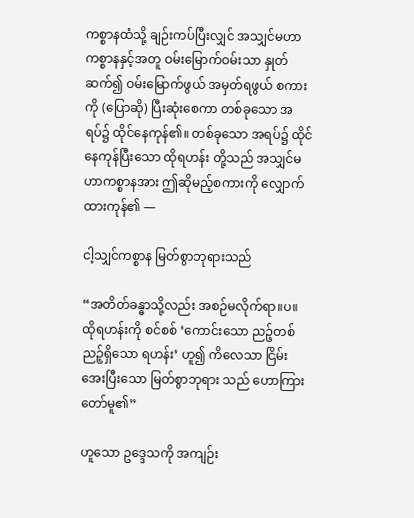ကစ္စာနထံသို့ ချဉ်းကပ်ပြီးလျှင် အသျှင်မဟာ ကစ္စာနနှင့်အတူ ဝမ်းမြောက်ဝမ်းသာ နှုတ်ဆက်၍ ဝမ်းမြောက်ဖွယ် အမှတ်ရဖွယ် စကားကို (ပြောဆို) ပြီးဆုံးစေကာ တစ်ခုသော အရပ်၌ ထိုင်နေကုန်၏။ တစ်ခုသော အရပ်၌ ထိုင်နေကုန်ပြီးသော ထိုရဟန်း တို့သည် အသျှင်မဟာကစ္စာနအား ဤဆိုမည့်စကားကို လျှောက်ထားကုန်၏ —

ငါ့သျှင်ကစ္စာန မြတ်စွာဘုရားသည်

“အတိတ်ခန္ဓာသို့လည်း အစဉ်မလိုက်ရာ။ပ။ ထိုရဟန်းကို စင်စစ် ‘ကောင်းသော ညဉ့်တစ်ညဉ့်ရှိသော ရဟန်း’ ဟူ၍ ကိလေသာ ငြိမ်းအေးပြီးသော မြတ်စွာဘုရား သည် ဟောကြားတော်မူ၏”

ဟူသော ဥဒ္ဒေသကို အကျဉ်း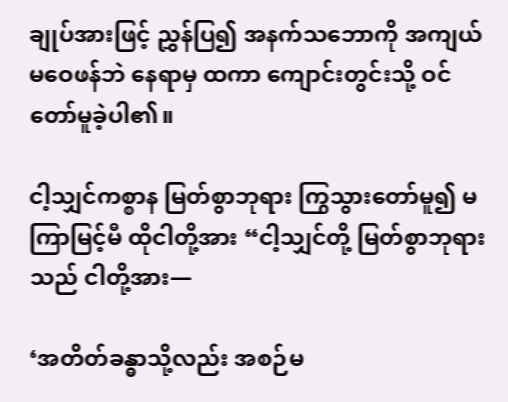ချုပ်အားဖြင့် ညွှန်ပြ၍ အနက်သဘောကို အကျယ်မဝေဖန်ဘဲ နေရာမှ ထကာ ကျောင်းတွင်းသို့ ဝင်တော်မူခဲ့ပါ၏။

ငါ့သျှင်ကစ္စာန မြတ်စွာဘုရား ကြွသွားတော်မူ၍ မကြာမြင့်မီ ထိုငါတို့အား “ငါ့သျှင်တို့ မြတ်စွာဘုရားသည် ငါတို့အား—

‘အတိတ်ခန္ဓာသို့လည်း အစဉ်မ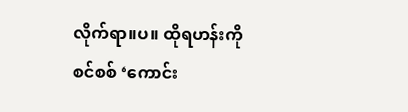လိုက်ရာ။ပ။ ထိုရဟန်းကို စင်စစ် ‘ကောင်း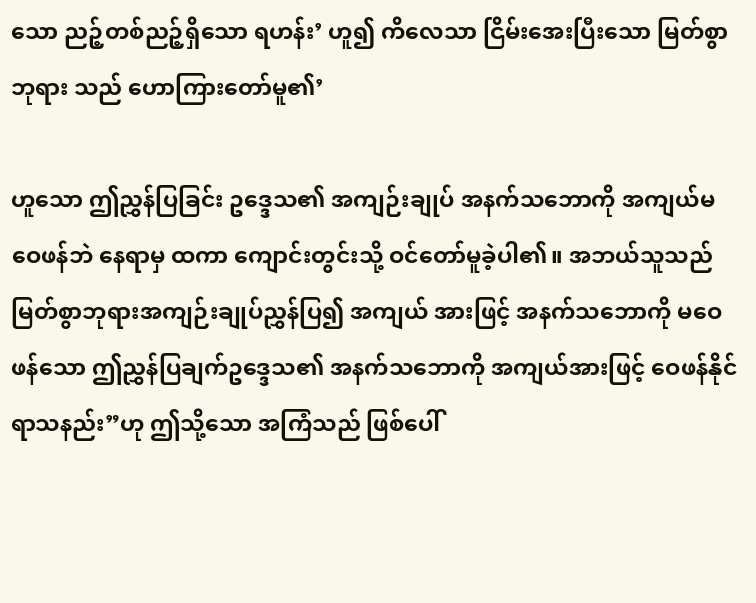သော ညဉ့်တစ်ညဉ့်ရှိသော ရဟန်း’ ဟူ၍ ကိလေသာ ငြိမ်းအေးပြီးသော မြတ်စွာဘုရား သည် ဟောကြားတော်မူ၏’

ဟူသော ဤညွှန်ပြခြင်း ဥဒ္ဒေသ၏ အကျဉ်းချုပ် အနက်သဘောကို အကျယ်မဝေဖန်ဘဲ နေရာမှ ထကာ ကျောင်းတွင်းသို့ ဝင်တော်မူခဲ့ပါ၏။ အဘယ်သူသည် မြတ်စွာဘုရားအကျဉ်းချုပ်ညွှန်ပြ၍ အကျယ် အားဖြင့် အနက်သဘောကို မဝေဖန်သော ဤညွှန်ပြချက်ဥဒ္ဒေသ၏ အနက်သဘောကို အကျယ်အားဖြင့် ဝေဖန်နိုင်ရာသနည်း”ဟု ဤသို့သော အကြံသည် ဖြစ်ပေါ်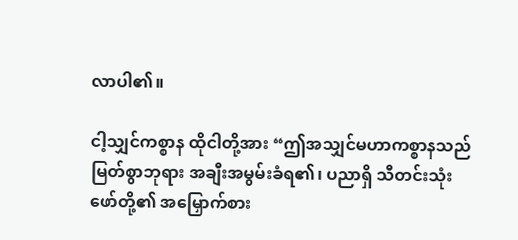လာပါ၏။

ငါ့သျှင်ကစ္စာန ထိုငါတို့အား “ဤအသျှင်မဟာကစ္စာနသည် မြတ်စွာဘုရား အချီးအမွမ်းခံရ၏၊ ပညာရှိ သီတင်းသုံးဖော်တို့၏ အမြှောက်စား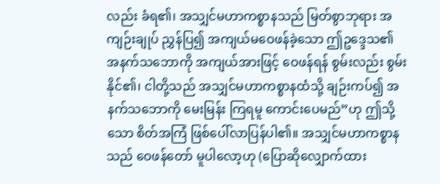လည်း ခံရ၏၊ အသျှင်မဟာကစ္စာနသည် မြတ်စွာဘုရား အကျဉ်းချုပ် ညွှန်ပြ၍ အကျယ်မဝေဖန်ခဲ့သော ဤဥဒ္ဒေသ၏ အနက်သဘောကို အကျယ်အားဖြင့် ဝေဖန်ရန် စွမ်းလည်း စွမ်းနိုင်၏၊ ငါတို့သည် အသျှင်မဟာကစ္စာနထံသို့ ချဉ်းကပ်၍ အနက်သဘောကို မေးမြန်း ကြရမူ ကောင်းပေမည်”ဟု ဤသို့သော စိတ်အကြံ ဖြစ်ပေါ်လာပြန်ပါ၏။ အသျှင်မဟာကစ္စာနသည် ဝေဖန်တော် မူပါလော့ဟု (ပြောဆိုလျှောက်ထား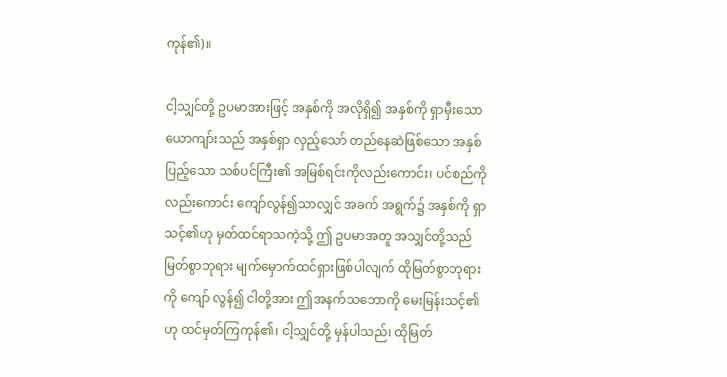ကုန်၏)။

ငါ့သျှင်တို့ ဥပမာအားဖြင့် အနှစ်ကို အလိုရှိ၍ အနှစ်ကို ရှာမှီးသော ယောကျာ်းသည် အနှစ်ရှာ လှည့်သော် တည်နေဆဲဖြစ်သော အနှစ်ပြည့်သော သစ်ပင်ကြီး၏ အမြစ်ရင်းကိုလည်းကောင်း၊ ပင်စည်ကိုလည်းကောင်း ကျော်လွန်၍သာလျှင် အခက် အရွက်၌ အနှစ်ကို ရှာသင့်၏ဟု မှတ်ထင်ရာသကဲ့သို့ ဤ ဥပမာအတူ အသျှင်တို့သည် မြတ်စွာဘုရား မျက်မှောက်ထင်ရှားဖြစ်ပါလျက် ထိုမြတ်စွာဘုရားကို ကျော် လွန်၍ ငါတို့အား ဤအနက်သဘောကို မေးမြန်းသင့်၏ဟု ထင်မှတ်ကြကုန်၏၊ ငါ့သျှင်တို့ မှန်ပါသည်၊ ထိုမြတ်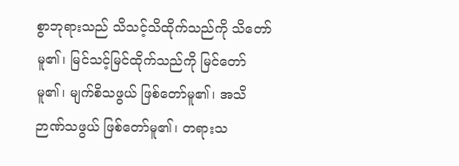စွာဘုရားသည် သိသင့်သိထိုက်သည်ကို သိတော်မူ၏၊ မြင်သင့်မြင်ထိုက်သည်ကို မြင်တော်မူ၏၊ မျက်စိသဖွယ် ဖြစ်တော်မူ၏၊ အသိဉာဏ်သဖွယ် ဖြစ်တော်မူ၏၊ တရားသ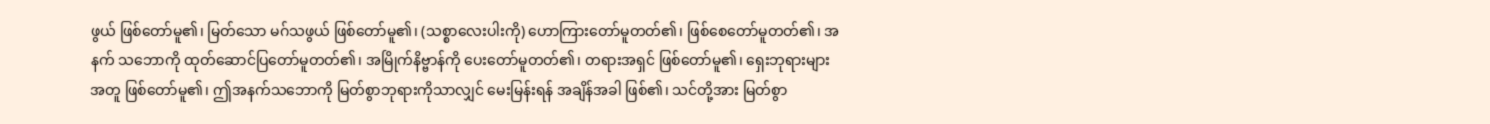ဖွယ် ဖြစ်တော်မူ၏၊ မြတ်သော မဂ်သဖွယ် ဖြစ်တော်မူ၏၊ (သစ္စာလေးပါးကို) ဟောကြားတော်မူတတ်၏၊ ဖြစ်စေတော်မူတတ်၏၊ အနက် သဘောကို ထုတ်ဆောင်ပြတော်မူတတ်၏၊ အမြိုက်နိဗ္ဗာန်ကို ပေးတော်မူတတ်၏၊ တရားအရှင် ဖြစ်တော်မူ၏၊ ရှေးဘုရားများအတူ ဖြစ်တော်မူ၏၊ ဤအနက်သဘောကို မြတ်စွာဘုရားကိုသာလျှင် မေးမြန်းရန် အချိန်အခါ ဖြစ်၏၊ သင်တို့အား မြတ်စွာ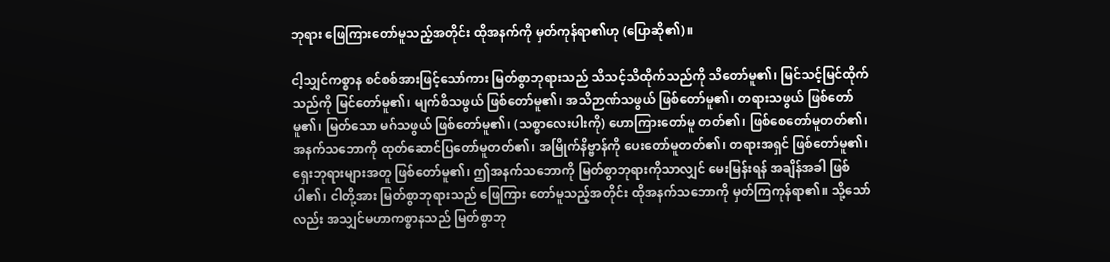ဘုရား ဖြေကြားတော်မူသည့်အတိုင်း ထိုအနက်ကို မှတ်ကုန်ရာ၏ဟု (ပြောဆို၏)။

ငါ့သျှင်ကစ္စာန စင်စစ်အားဖြင့်သော်ကား မြတ်စွာဘုရားသည် သိသင့်သိထိုက်သည်ကို သိတော်မူ၏၊ မြင်သင့်မြင်ထိုက်သည်ကို မြင်တော်မူ၏၊ မျက်စိသဖွယ် ဖြစ်တော်မူ၏၊ အသိဉာဏ်သဖွယ် ဖြစ်တော်မူ၏၊ တရားသဖွယ် ဖြစ်တော်မူ၏၊ မြတ်သော မဂ်သဖွယ် ဖြစ်တော်မူ၏၊ (သစ္စာလေးပါးကို) ဟောကြားတော်မူ တတ်၏၊ ဖြစ်စေတော်မူတတ်၏၊ အနက်သဘောကို ထုတ်ဆောင်ပြတော်မူတတ်၏၊ အမြိုက်နိဗ္ဗာန်ကို ပေးတော်မူတတ်၏၊ တရားအရှင် ဖြစ်တော်မူ၏၊ ရှေးဘုရားများအတူ ဖြစ်တော်မူ၏၊ ဤအနက်သဘောကို မြတ်စွာဘုရားကိုသာလျှင် မေးမြန်းရန် အချိန်အခါ ဖြစ်ပါ၏၊ ငါတို့အား မြတ်စွာဘုရားသည် ဖြေကြား တော်မူသည့်အတိုင်း ထိုအနက်သဘောကို မှတ်ကြကုန်ရာ၏။ သို့သော်လည်း အသျှင်မဟာကစ္စာနသည် မြတ်စွာဘု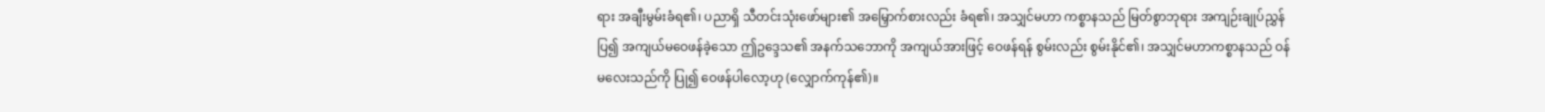ရား အချီးမွမ်းခံရ၏၊ ပညာရှိ သီတင်းသုံးဖော်များ၏ အမြှောက်စားလည်း ခံရ၏၊ အသျှင်မဟာ ကစ္စာနသည် မြတ်စွာဘုရား အကျဉ်းချုပ်ညွှန်ပြ၍ အကျယ်မဝေဖန်ခဲ့သော ဤဥဒ္ဒေသ၏ အနက်သဘောကို အကျယ်အားဖြင့် ဝေဖန်ရန် စွမ်းလည်း စွမ်းနိုင်၏၊ အသျှင်မဟာကစ္စာနသည် ဝန်မလေးသည်ကို ပြု၍ ဝေဖန်ပါလော့ဟု (လျှောက်ကုန်၏)။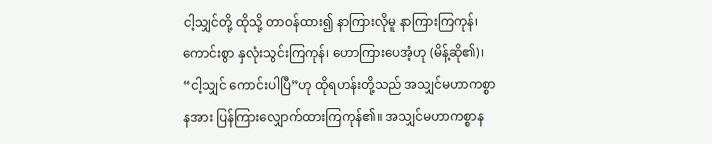ငါ့သျှင်တို့ ထိုသို့ တာဝန်ထား၍ နာကြားလိုမူ နာကြားကြကုန်၊ ကောင်းစွာ နှလုံးသွင်းကြကုန်၊ ဟောကြားပေအံ့ဟု (မိန့်ဆို၏)၊ “ငါ့သျှင် ကောင်းပါပြီ”ဟု ထိုရဟန်းတို့သည် အသျှင်မဟာကစ္စာနအား ပြန်ကြားလျှောက်ထားကြကုန်၏။ အသျှင်မဟာကစ္စာန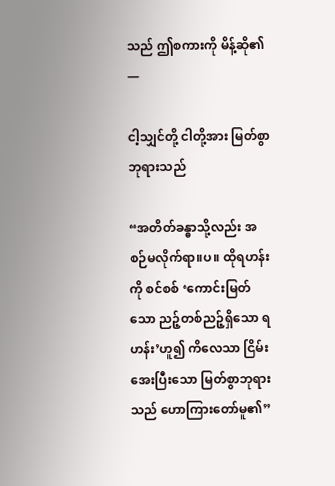သည် ဤစကားကို မိန့်ဆို၏ —

ငါ့သျှင်တို့ ငါတို့အား မြတ်စွာဘုရားသည်

“အတိတ်ခန္ဓာသို့လည်း အစဉ်မလိုက်ရာ။ပ။ ထိုရဟန်းကို စင်စစ် ‘ကောင်းမြတ် သော ညဉ့်တစ်ညဉ့်ရှိသော ရဟန်း’ဟူ၍ ကိလေသာ ငြိမ်းအေးပြီးသော မြတ်စွာဘုရားသည် ဟောကြားတော်မူ၏”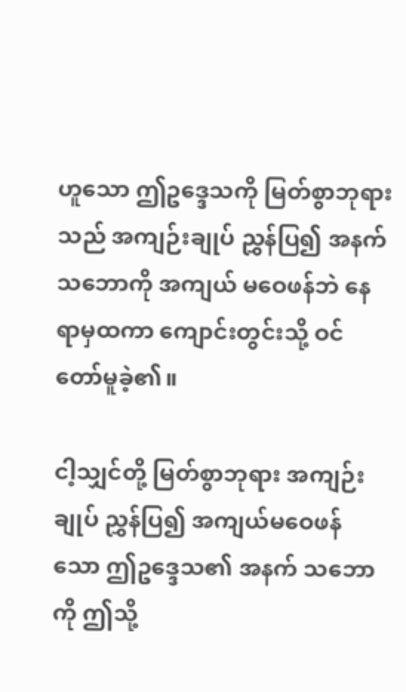ဟူသော ဤဥဒ္ဒေသကို မြတ်စွာဘုရားသည် အကျဉ်းချုပ် ညွှန်ပြ၍ အနက်သဘောကို အကျယ် မဝေဖန်ဘဲ နေရာမှထကာ ကျောင်းတွင်းသို့ ဝင်တော်မူခဲ့၏။

ငါ့သျှင်တို့ မြတ်စွာဘုရား အကျဉ်းချုပ် ညွှန်ပြ၍ အကျယ်မဝေဖန်သော ဤဥဒ္ဒေသ၏ အနက် သဘောကို ဤသို့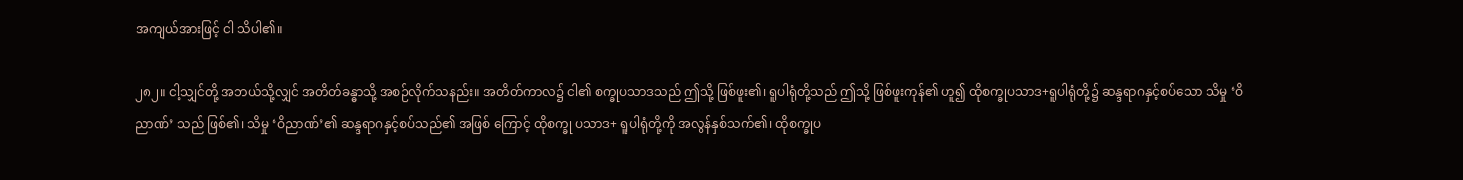အကျယ်အားဖြင့် ငါ သိပါ၏။

၂၈၂။ ငါ့သျှင်တို့ အဘယ်သို့လျှင် အတိတ်ခန္ဓာသို့ အစဉ်လိုက်သနည်း။ အတိတ်ကာလ၌ ငါ၏ စက္ခုပသာဒသည် ဤသို့ ဖြစ်ဖူး၏၊ ရူပါရုံတို့သည် ဤသို့ ဖြစ်ဖူးကုန်၏ ဟူ၍ ထိုစက္ခုပသာဒ+ရူပါရုံတို့၌ ဆန္ဒရာဂနှင့်စပ်သော သိမှု ‘ဝိညာဏ်’ သည် ဖြစ်၏၊ သိမှု ‘ဝိညာဏ်’၏ ဆန္ဒရာဂနှင့်စပ်သည်၏ အဖြစ် ကြောင့် ထိုစက္ခု ပသာဒ+ ရူပါရုံတို့ကို အလွန်နှစ်သက်၏၊ ထိုစက္ခုပ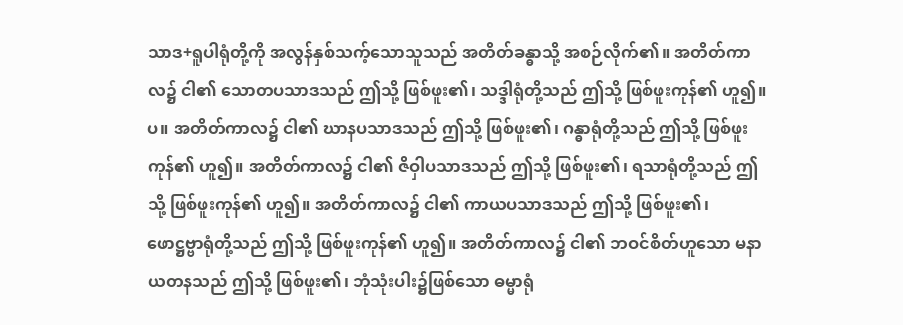သာဒ+ရူပါရုံတို့ကို အလွန်နှစ်သက့်သောသူသည် အတိတ်ခန္ဓာသို့ အစဉ်လိုက်၏။ အတိတ်ကာလ၌ ငါ၏ သောတပသာဒသည် ဤသို့ ဖြစ်ဖူး၏၊ သဒ္ဒါရုံတို့သည် ဤသို့ ဖြစ်ဖူးကုန်၏ ဟူ၍။ပ။ အတိတ်ကာလ၌ ငါ၏ ဃာနပသာဒသည် ဤသို့ ဖြစ်ဖူး၏၊ ဂန္ဓာရုံတို့သည် ဤသို့ ဖြစ်ဖူးကုန်၏ ဟူ၍။ အတိတ်ကာလ၌ ငါ၏ ဇိဝှါပသာဒသည် ဤသို့ ဖြစ်ဖူး၏၊ ရသာရုံတို့သည် ဤသို့ ဖြစ်ဖူးကုန်၏ ဟူ၍။ အတိတ်ကာလ၌ ငါ၏ ကာယပသာဒသည် ဤသို့ ဖြစ်ဖူး၏၊ ဖောဋ္ဌဗ္ဗာရုံတို့သည် ဤသို့ ဖြစ်ဖူးကုန်၏ ဟူ၍။ အတိတ်ကာလ၌ ငါ၏ ဘဝင်စိတ်ဟူသော မနာယတနသည် ဤသို့ ဖြစ်ဖူး၏၊ ဘုံသုံးပါး၌ဖြစ်သော ဓမ္မာရုံ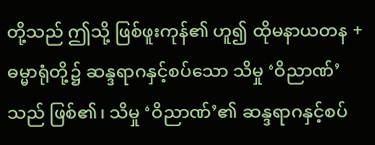တို့သည် ဤသို့ ဖြစ်ဖူးကုန်၏ ဟူ၍ ထိုမနာယတန + ဓမ္မာရုံတို့၌ ဆန္ဒရာဂနှင့်စပ်သော သိမှု ‘ဝိညာဏ်’ သည် ဖြစ်၏၊ သိမှု ‘ဝိညာဏ်’၏ ဆန္ဒရာဂနှင့်စပ်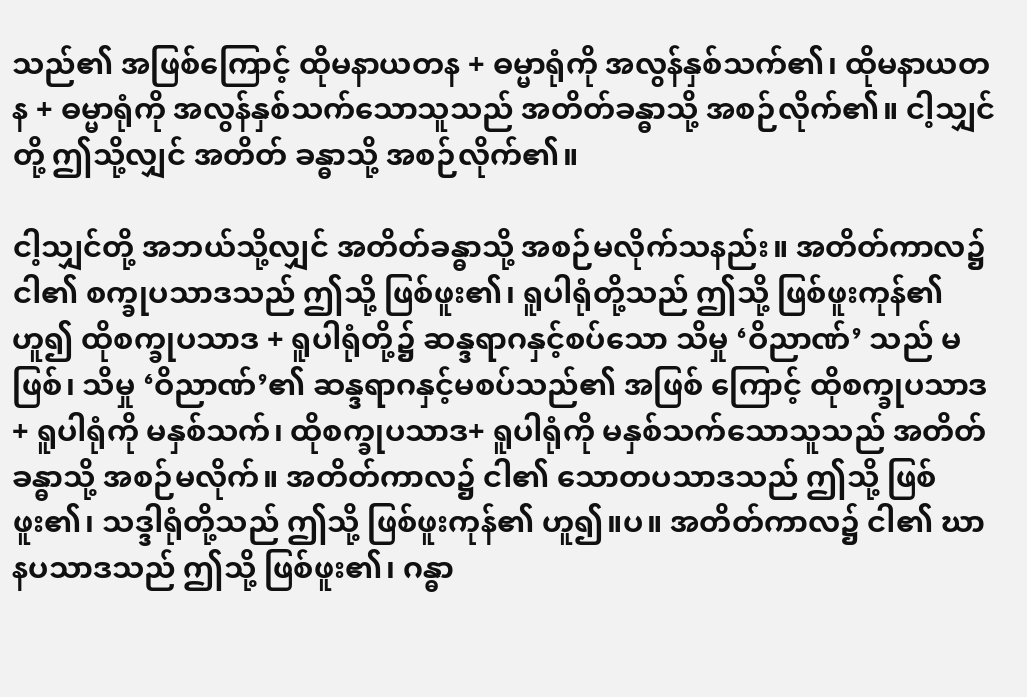သည်၏ အဖြစ်ကြောင့် ထိုမနာယတန + ဓမ္မာရုံကို အလွန်နှစ်သက်၏၊ ထိုမနာယတန + ဓမ္မာရုံကို အလွန်နှစ်သက်သောသူသည် အတိတ်ခန္ဓာသို့ အစဉ်လိုက်၏။ ငါ့သျှင်တို့ ဤသို့လျှင် အတိတ် ခန္ဓာသို့ အစဉ်လိုက်၏။

ငါ့သျှင်တို့ အဘယ်သို့လျှင် အတိတ်ခန္ဓာသို့ အစဉ်မလိုက်သနည်း။ အတိတ်ကာလ၌ ငါ၏ စက္ခုပသာဒသည် ဤသို့ ဖြစ်ဖူး၏၊ ရူပါရုံတို့သည် ဤသို့ ဖြစ်ဖူးကုန်၏ ဟူ၍ ထိုစက္ခုပသာဒ + ရူပါရုံတို့၌ ဆန္ဒရာဂနှင့်စပ်သော သိမှု ‘ဝိညာဏ်’ သည် မဖြစ်၊ သိမှု ‘ဝိညာဏ်’၏ ဆန္ဒရာဂနှင့်မစပ်သည်၏ အဖြစ် ကြောင့် ထိုစက္ခုပသာဒ+ ရူပါရုံကို မနှစ်သက်၊ ထိုစက္ခုပသာဒ+ ရူပါရုံကို မနှစ်သက်သောသူသည် အတိတ် ခန္ဓာသို့ အစဉ်မလိုက်။ အတိတ်ကာလ၌ ငါ၏ သောတပသာဒသည် ဤသို့ ဖြစ်ဖူး၏၊ သဒ္ဒါရုံတို့သည် ဤသို့ ဖြစ်ဖူးကုန်၏ ဟူ၍။ပ။ အတိတ်ကာလ၌ ငါ၏ ဃာနပသာဒသည် ဤသို့ ဖြစ်ဖူး၏၊ ဂန္ဓာ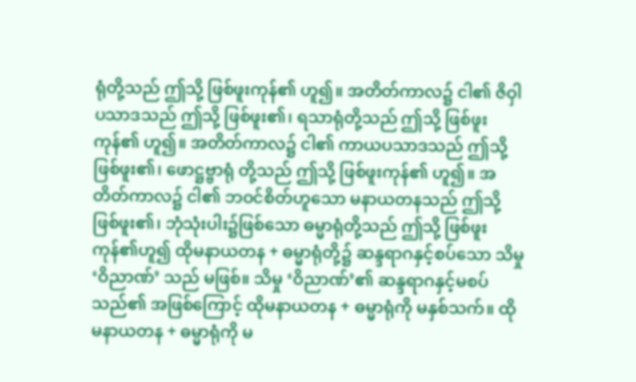ရုံတို့သည် ဤသို့ ဖြစ်ဖူးကုန်၏ ဟူ၍။ အတိတ်ကာလ၌ ငါ၏ ဇိဝှါပသာဒသည် ဤသို့ ဖြစ်ဖူး၏၊ ရသာရုံတို့သည် ဤသို့ ဖြစ်ဖူးကုန်၏ ဟူ၍။ အတိတ်ကာလ၌ ငါ၏ ကာယပသာဒသည် ဤသို့ ဖြစ်ဖူး၏၊ ဖောဋ္ဌဗ္ဗာရုံ တို့သည် ဤသို့ ဖြစ်ဖူးကုန်၏ ဟူ၍။ အတိတ်ကာလ၌ ငါ၏ ဘဝင်စိတ်ဟူသော မနာယတနသည် ဤသို့ ဖြစ်ဖူး၏၊ ဘုံသုံးပါး၌ဖြစ်သော ဓမ္မာရုံတို့သည် ဤသို့ ဖြစ်ဖူးကုန်၏ဟူ၍ ထိုမနာယတန + ဓမ္မာရုံတို့၌ ဆန္ဒရာဂနှင့်စပ်သော သိမှု ‘ဝိညာဏ်’ သည် မဖြစ်။ သိမှု ‘ဝိညာဏ်’၏ ဆန္ဒရာဂနှင့်မစပ်သည်၏ အဖြစ်ကြောင့် ထိုမနာယတန + ဓမ္မာရုံကို မနှစ်သက်။ ထိုမနာယတန + ဓမ္မာရုံကို မ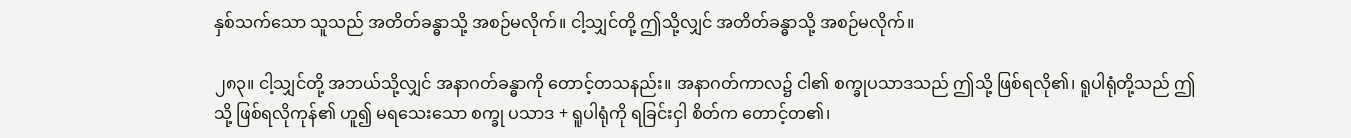နှစ်သက်သော သူသည် အတိတ်ခန္ဓာသို့ အစဉ်မလိုက်။ ငါ့သျှင်တို့ ဤသို့လျှင် အတိတ်ခန္ဓာသို့ အစဉ်မလိုက်။

၂၈၃။ ငါ့သျှင်တို့ အဘယ်သို့လျှင် အနာဂတ်ခန္ဓာကို တောင့်တသနည်း။ အနာဂတ်ကာလ၌ ငါ၏ စက္ခုပသာဒသည် ဤသို့ ဖြစ်ရလို၏၊ ရူပါရုံတို့သည် ဤသို့ ဖြစ်ရလိုကုန်၏ ဟူ၍ မရသေးသော စက္ခု ပသာဒ + ရူပါရုံကို ရခြင်းငှါ စိတ်က တောင့်တ၏၊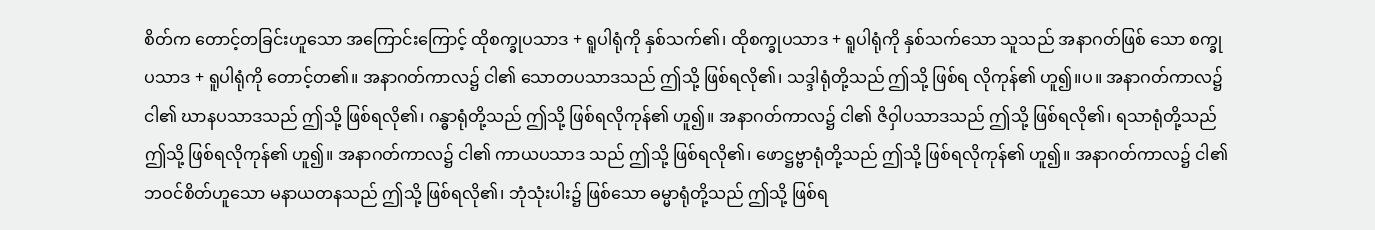စိတ်က တောင့်တခြင်းဟူသော အကြောင်းကြောင့် ထိုစက္ခုပသာဒ + ရူပါရုံကို နှစ်သက်၏၊ ထိုစက္ခုပသာဒ + ရူပါရုံကို နှစ်သက်သော သူသည် အနာဂတ်ဖြစ် သော စက္ခုပသာဒ + ရူပါရုံကို တောင့်တ၏။ အနာဂတ်ကာလ၌ ငါ၏ သောတပသာဒသည် ဤသို့ ဖြစ်ရလို၏၊ သဒ္ဒါရုံတို့သည် ဤသို့ ဖြစ်ရ လိုကုန်၏ ဟူ၍။ပ။ အနာဂတ်ကာလ၌ ငါ၏ ဃာနပသာဒသည် ဤသို့ ဖြစ်ရလို၏၊ ဂန္ဓာရုံတို့သည် ဤသို့ ဖြစ်ရလိုကုန်၏ ဟူ၍။ အနာဂတ်ကာလ၌ ငါ၏ ဇိဝှါပသာဒသည် ဤသို့ ဖြစ်ရလို၏၊ ရသာရုံတို့သည် ဤသို့ ဖြစ်ရလိုကုန်၏ ဟူ၍။ အနာဂတ်ကာလ၌ ငါ၏ ကာယပသာဒ သည် ဤသို့ ဖြစ်ရလို၏၊ ဖောဋ္ဌဗ္ဗာရုံတို့သည် ဤသို့ ဖြစ်ရလိုကုန်၏ ဟူ၍။ အနာဂတ်ကာလ၌ ငါ၏ ဘဝင်စိတ်ဟူသော မနာယတနသည် ဤသို့ ဖြစ်ရလို၏၊ ဘုံသုံးပါး၌ ဖြစ်သော ဓမ္မာရုံတို့သည် ဤသို့ ဖြစ်ရ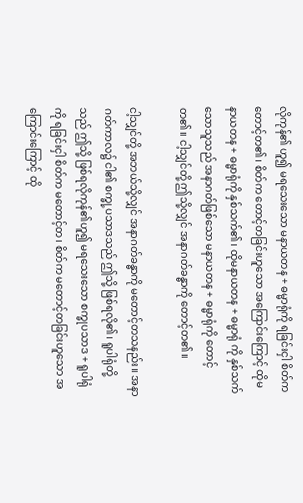လိုကုန်၏ ဟူ၍ မရသေးသော မနာယတန + ဓမ္မာရုံကို ရခြင်းငှါ စိတ်က တောင့်တ၏၊ စိတ်က တောင့်တခြင်းဟူသော အကြောင်းကြောင့် ထိုမနာယတန + ဓမ္မာရုံကို နှစ်သက်၏၊ ထိုမနာယတန + ဓမ္မာရုံ ကို နှစ်သက်သောသူသည် အနာဂတ်ဖြစ်သော မနာယတန + ဓမ္မာရုံကို တောင့်တ၏။ ငါ့သျှင်တို့ ဤသို့လျှင် အနာဂတ်ခန္ဓာကို တောင့်တ၏။

ငါ့သျှင်တို့ အဘယ်သို့လျှင် အနာဂတ်ခန္ဓာကို မတောင့်တသနည်း။ အနာဂတ်ကာလ၌ ငါ၏ စက္ခု့ပသာဒသည် ဤသို့ ဖြစ်ရလို၏၊ ရူပါရုံတို့သည် ဤသို့ ဖြစ်ရလိုကုန်၏ဟူ၍ မရသေးသော စက္ခုပသာဒ + ရူပါရုံကို ရခြင်းငှါ စိတ်က မတောင့်တ၊ စိတ်က မတောင့်တခြင်းဟူသော အကြောင်းကြောင့် ထို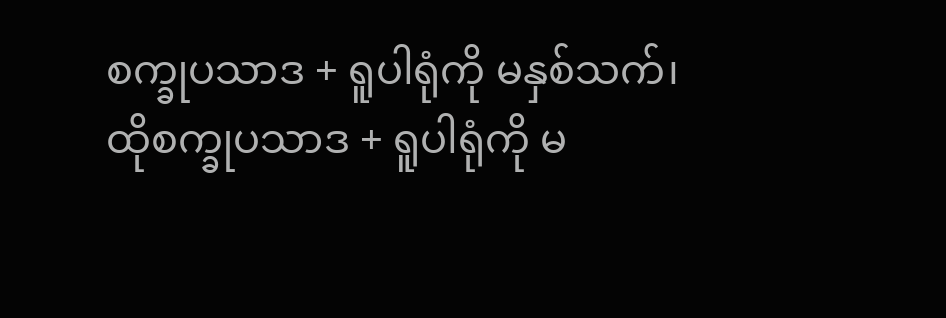စက္ခုပသာဒ + ရူပါရုံကို မနှစ်သက်၊ ထိုစက္ခုပသာဒ + ရူပါရုံကို မ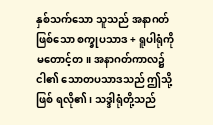နှစ်သက်သော သူသည် အနာဂတ် ဖြစ်သော စက္ခုပသာဒ + ရူပါရုံကို မတောင့်တ။ အနာဂတ်ကာလ၌ ငါ၏ သောတပသာဒသည် ဤသို့ ဖြစ် ရလို၏၊ သဒ္ဒါရုံတို့သည်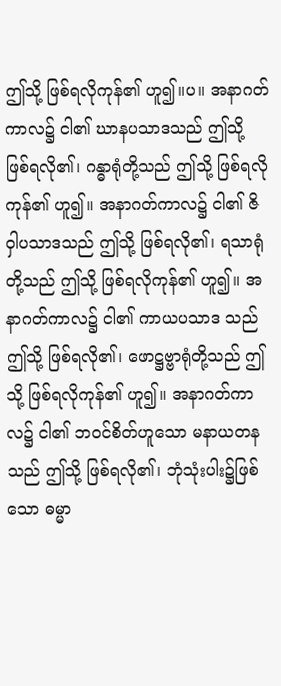ဤသို့ ဖြစ်ရလိုကုန်၏ ဟူ၍။ပ။ အနာဂတ်ကာလ၌ ငါ၏ ဃာနပသာဒသည် ဤသို့ ဖြစ်ရလို၏၊ ဂန္ဓာရုံတို့သည် ဤသို့ ဖြစ်ရလိုကုန်၏ ဟူ၍။ အနာဂတ်ကာလ၌ ငါ၏ ဇိဝှါပသာဒသည် ဤသို့ ဖြစ်ရလို၏၊ ရသာရုံတို့သည် ဤသို့ ဖြစ်ရလိုကုန်၏ ဟူ၍။ အနာဂတ်ကာလ၌ ငါ၏ ကာယပသာဒ သည် ဤသို့ ဖြစ်ရလို၏၊ ဖောဋ္ဌဗ္ဗာရုံတို့သည် ဤသို့ ဖြစ်ရလိုကုန်၏ ဟူ၍။ အနာဂတ်ကာလ၌ ငါ၏ ဘဝင်စိတ်ဟူသော မနာယတနသည် ဤသို့ ဖြစ်ရလို၏၊ ဘုံသုံးပါး၌ဖြစ်သော ဓမ္မာ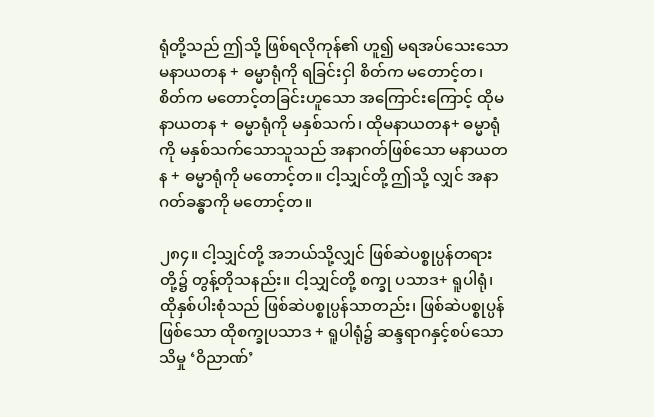ရုံတို့သည် ဤသို့ ဖြစ်ရလိုကုန်၏ ဟူ၍ မရအပ်သေးသော မနာယတန + ဓမ္မာရုံကို ရခြင်းငှါ စိတ်က မတောင့်တ၊ စိတ်က မတောင့်တခြင်းဟူသော အကြောင်းကြောင့် ထိုမနာယတန + ဓမ္မာရုံကို မနှစ်သက်၊ ထိုမနာယတန+ ဓမ္မာရုံ ကို မနှစ်သက်သောသူသည် အနာဂတ်ဖြစ်သော မနာယတန + ဓမ္မာရုံကို မတောင့်တ။ ငါ့သျှင်တို့ ဤသို့ လျှင် အနာဂတ်ခန္ဓာကို မတောင့်တ။

၂၈၄။ ငါ့သျှင်တို့ အဘယ်သို့လျှင် ဖြစ်ဆဲပစ္စုပ္ပန်တရားတို့၌ တွန့်တိုသနည်း။ ငါ့သျှင်တို့ စက္ခု ပသာဒ+ ရူပါရုံ၊ ထိုနှစ်ပါးစုံသည် ဖြစ်ဆဲပစ္စုပ္ပန်သာတည်း၊ ဖြစ်ဆဲပစ္စုပ္ပန်ဖြစ်သော ထိုစက္ခုပသာဒ + ရူပါရုံ၌ ဆန္ဒရာဂနှင့်စပ်သော သိမှု ‘ဝိညာဏ်’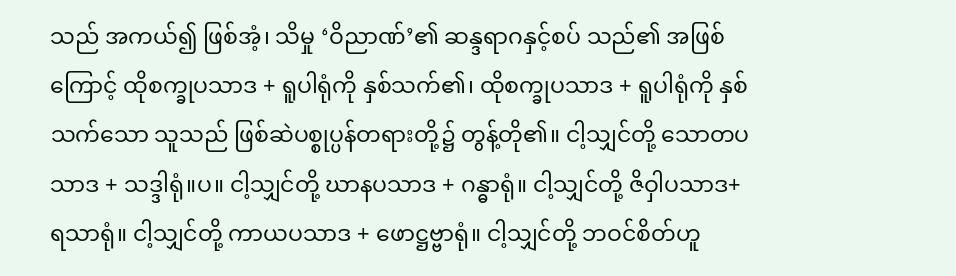သည် အကယ်၍ ဖြစ်အံ့၊ သိမှု ‘ဝိညာဏ်’၏ ဆန္ဒရာဂနှင့်စပ် သည်၏ အဖြစ်ကြောင့် ထိုစက္ခုပသာဒ + ရူပါရုံကို နှစ်သက်၏၊ ထိုစက္ခုပသာဒ + ရူပါရုံကို နှစ်သက်သော သူသည် ဖြစ်ဆဲပစ္စုပ္ပန်တရားတို့၌ တွန့်တို၏။ ငါ့သျှင်တို့ သောတပသာဒ + သဒ္ဒါရုံ။ပ။ ငါ့သျှင်တို့ ဃာနပသာဒ + ဂန္ဓာရုံ။ ငါ့သျှင်တို့ ဇိဝှါပသာဒ+ ရသာရုံ။ ငါ့သျှင်တို့ ကာယပသာဒ + ဖောဋ္ဌဗ္ဗာရုံ။ ငါ့သျှင်တို့ ဘဝင်စိတ်ဟူ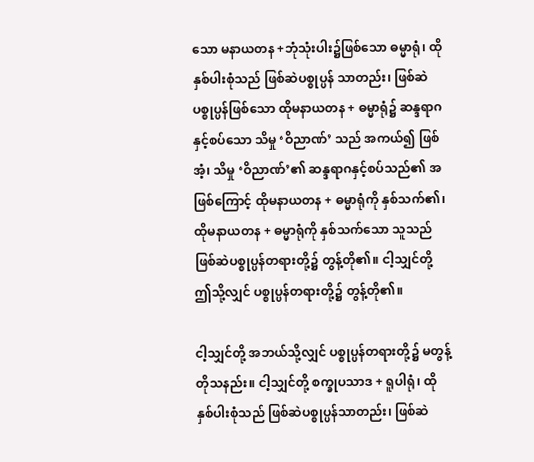သော မနာယတန +ဘုံသုံးပါး၌ဖြစ်သော ဓမ္မာရုံ၊ ထိုနှစ်ပါးစုံသည် ဖြစ်ဆဲပစ္စုပ္ပန် သာတည်း၊ ဖြစ်ဆဲပစ္စုပ္ပန်ဖြစ်သော ထိုမနာယတန + ဓမ္မာရုံ၌ ဆန္ဒရာဂနှင့်စပ်သော သိမှု ‘ဝိညာဏ်’ သည် အကယ်၍ ဖြစ်အံ့၊ သိမှု ‘ဝိညာဏ်’၏ ဆန္ဒရာဂနှင့်စပ်သည်၏ အဖြစ်ကြောင့် ထိုမနာယတန + ဓမ္မာရုံကို နှစ်သက်၏၊ ထိုမနာယတန + ဓမ္မာရုံကို နှစ်သက်သော သူသည် ဖြစ်ဆဲပစ္စုပ္ပန်တရားတို့၌ တွန့်တို၏။ ငါ့သျှင်တို့ ဤသို့လျှင် ပစ္စုပ္ပန်တရားတို့၌ တွန့်တို၏။

ငါ့သျှင်တို့ အဘယ်သို့လျှင် ပစ္စုပ္ပန်တရားတို့၌ မတွန့်တိုသနည်း။ ငါ့သျှင်တို့ စက္ခုပသာဒ + ရူပါရုံ၊ ထို နှစ်ပါးစုံသည် ဖြစ်ဆဲပစ္စုပ္ပန်သာတည်း၊ ဖြစ်ဆဲ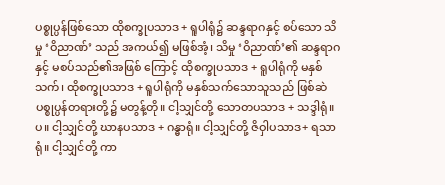ပစ္စုပ္ပန်ဖြစ်သော ထိုစက္ခုပသာဒ + ရူပါရုံ၌ ဆန္ဒရာဂနှင့် စပ်သော သိမှု ‘ဝိညာဏ်’ သည် အကယ်၍ မဖြစ်အံ့၊ သိမှု ‘ဝိညာဏ်’၏ ဆန္ဒရာဂနှင့် မစပ်သည်၏အဖြစ် ကြောင့် ထိုစက္ခုပသာဒ + ရူပါရုံကို မနှစ်သက်၊ ထိုစက္ခုပသာဒ + ရူပါရုံကို မနှစ်သက်သောသူသည် ဖြစ်ဆဲ ပစ္စုပ္ပန်တရားတို့၌ မတွန့်တို။ ငါ့သျှင်တို့ သောတပသာဒ + သဒ္ဒါရုံ။ပ။ ငါ့သျှင်တို့ ဃာနပသာဒ + ဂန္ဓာရုံ။ ငါ့သျှင်တို့ ဇိဝှါပသာဒ+ ရသာရုံ။ ငါ့သျှင်တို့ ကာ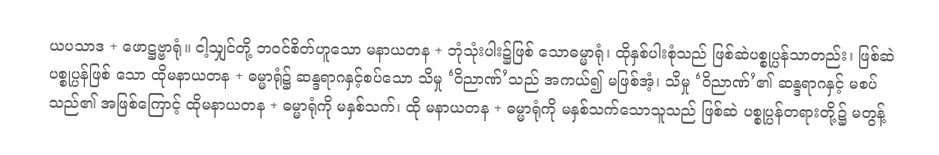ယပသာဒ + ဖောဋ္ဌဗ္ဗာရုံ။ ငါ့သျှင်တို့ ဘဝင်စိတ်ဟူသော မနာယတန + ဘုံသုံးပါး၌ဖြစ် သောဓမ္မာရုံ၊ ထိုနှစ်ပါးစုံသည် ဖြစ်ဆဲပစ္စုပ္ပန်သာတည်း၊ ဖြစ်ဆဲပစ္စုပ္ပန်ဖြစ် သော ထိုမနာယတန + ဓမ္မာရုံ၌ ဆန္ဒရာဂနှင့်စပ်သော သိမှု ‘ဝိညာဏ်’သည် အကယ်၍ မဖြစ်အံ့၊ သိမှု ‘ဝိညာဏ်’၏ ဆန္ဒရာဂနှင့် မစပ်သည်၏ အဖြစ်ကြောင့် ထိုမနာယတန + ဓမ္မာရုံကို မနှစ်သက်၊ ထို မနာယတန + ဓမ္မာရုံကို မနှစ်သက်သောသူသည် ဖြစ်ဆဲ ပစ္စုပ္ပန်တရားတို့၌ မတွန့်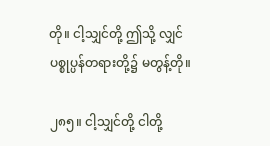တို။ ငါ့သျှင်တို့ ဤသို့ လျှင် ပစ္စုပ္ပန်တရားတို့၌ မတွန့်တို။

၂၈၅။ ငါ့သျှင်တို့ ငါတို့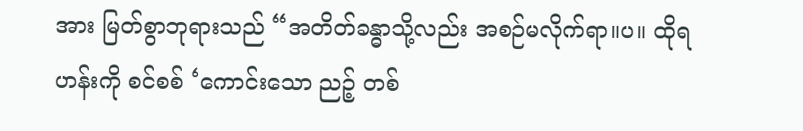အား မြတ်စွာဘုရားသည် “အတိတ်ခန္ဓာသို့လည်း အစဉ်မလိုက်ရာ။ပ။ ထိုရဟန်းကို စင်စစ် ‘ကောင်းသော ညဉ့် တစ်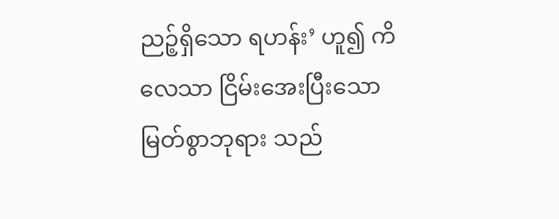ညဉ့်ရှိသော ရဟန်း’ ဟူ၍ ကိလေသာ ငြိမ်းအေးပြီးသော မြတ်စွာဘုရား သည်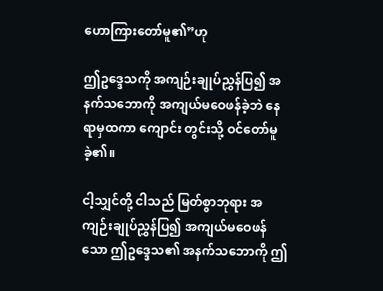ဟောကြားတော်မူ၏”ဟု

ဤဥဒ္ဒေသကို အကျဉ်းချုပ်ညွှန်ပြ၍ အနက်သဘောကို အကျယ်မဝေဖန်ခဲ့ဘဲ နေရာမှထကာ ကျောင်း တွင်းသို့ ဝင်တော်မူခဲ့၏။

ငါ့သျှင်တို့ ငါသည် မြတ်စွာဘုရား အကျဉ်းချုပ်ညွှန်ပြ၍ အကျယ်မဝေဖန်သော ဤဥဒ္ဒေသ၏ အနက်သဘောကို ဤ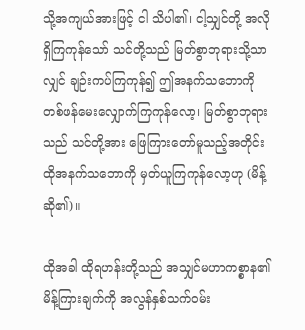သို့အကျယ်အားဖြင့် ငါ သိပါ၏၊ ငါ့သျှင်တို့ အလိုရှိကြကုန်သော် သင်တို့သည် မြတ်စွာဘုရားသို့သာလျှင် ချဉ်းကပ်ကြကုန်၍ ဤအနက်သဘောကို တစ်ဖန်မေးလျှောက်ကြကုန်လော့၊ မြတ်စွာဘုရားသည် သင်တို့အား ဖြေကြားတော်မူသည့်အတိုင်း ထိုအနက်သဘောကို မှတ်ယူကြကုန်လော့ဟု (မိန့်ဆို၏)။

ထိုအခါ ထိုရဟန်းတို့သည် အသျှင်မဟာကစ္စာန၏ မိန့်ကြားချက်ကို အလွန်နှစ်သက်ဝမ်း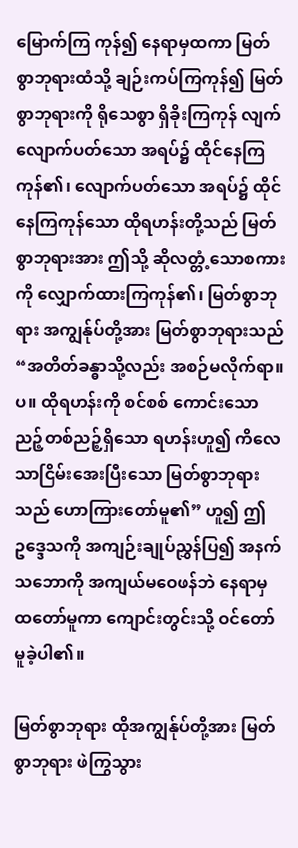မြောက်ကြ ကုန်၍ နေရာမှထကာ မြတ်စွာဘုရားထံသို့ ချဉ်းကပ်ကြကုန်၍ မြတ်စွာဘုရားကို ရိုသေစွာ ရှိခိုးကြကုန် လျက် လျောက်ပတ်သော အရပ်၌ ထိုင်နေကြကုန်၏၊ လျောက်ပတ်သော အရပ်၌ ထိုင်နေကြကုန်သော ထိုရဟန်းတို့သည် မြတ်စွာဘုရားအား ဤသို့ ဆိုလတ္တံ့သောစကားကို လျှောက်ထားကြကုန်၏၊ မြတ်စွာဘုရား အကျွန်ုပ်တို့အား မြတ်စွာဘုရားသည် “အတိတ်ခန္ဓာသို့လည်း အစဉ်မလိုက်ရာ။ပ။ ထိုရဟန်းကို စင်စစ် ကောင်းသော ညဉ့်တစ်ညဉ့်ရှိသော ရဟန်းဟူ၍ ကိလေသာငြိမ်းအေးပြီးသော မြတ်စွာဘုရားသည် ဟောကြားတော်မူ၏” ဟူ၍ ဤဥဒ္ဒေသကို အကျဉ်းချုပ်ညွှန်ပြ၍ အနက်သဘောကို အကျယ်မဝေဖန်ဘဲ နေရာမှထတော်မူကာ ကျောင်းတွင်းသို့ ဝင်တော်မူခဲ့ပါ၏။

မြတ်စွာဘုရား ထိုအကျွန်ုပ်တို့အား မြတ်စွာဘုရား ဖဲကြွသွား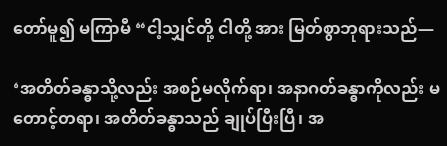တော်မူ၍ မကြာမီ “ငါ့သျှင်တို့ ငါတို့ အား မြတ်စွာဘုရားသည်—

‘အတိတ်ခန္ဓာသို့လည်း အစဉ်မလိုက်ရာ၊ အနာဂတ်ခန္ဓာကိုလည်း မတောင့်တရာ၊ အတိတ်ခန္ဓာသည် ချုပ်ပြီးပြီ၊ အ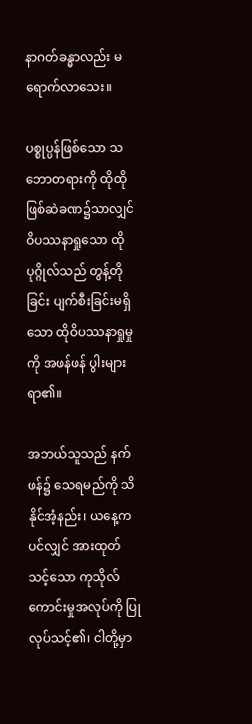နာဂတ်ခန္ဓာလည်း မရောက်လာသေး။

ပစ္စုပ္ပန်ဖြစ်သော သဘောတရားကို ထိုထိုဖြစ်ဆဲခဏ၌သာလျှင် ဝိပဿနာရှုသော ထိုပုဂ္ဂိုလ်သည် တွန့်တိုခြင်း ပျက်စီးခြင်းမရှိသော ထိုဝိပဿနာရှုမှုကို အဖန်ဖန် ပွါးများရာ၏။

အဘယ်သူသည် နက်ဖန်၌ သေရမည်ကို သိနိုင်အံ့နည်း၊ ယနေ့ကပင်လျှင် အားထုတ်သင့်သော ကုသိုလ်ကောင်းမှုအလုပ်ကို ပြုလုပ်သင့်၏၊ ငါတို့မှာ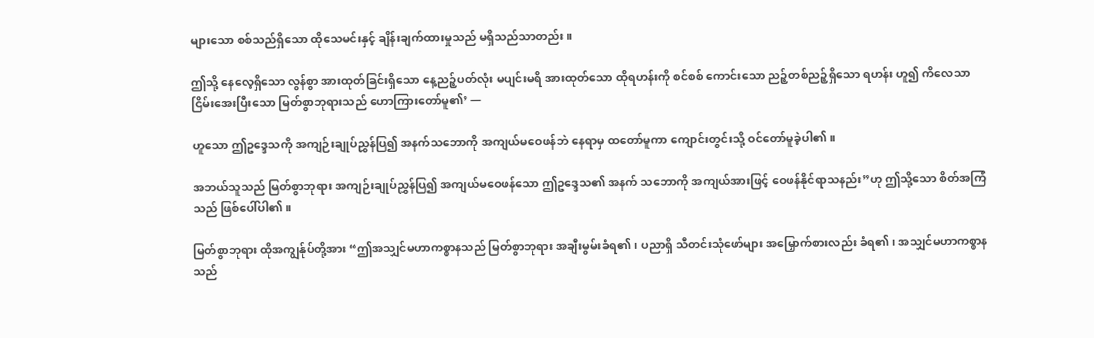များသော စစ်သည်ရှိသော ထိုသေမင်းနှင့် ချိန်းချက်ထားမှုသည် မရှိသည်သာတည်း။

ဤသို့ နေလေ့ရှိသော လွန်စွာ အားထုတ်ခြင်းရှိသော နေ့ညဉ့်ပတ်လုံး မပျင်းမရိ အားထုတ်သော ထိုရဟန်းကို စင်စစ် ကောင်းသော ညဉ့်တစ်ညဉ့်ရှိသော ရဟန်း ဟူ၍ ကိလေသာငြိမ်းအေးပြီးသော မြတ်စွာဘုရားသည် ဟောကြားတော်မူ၏’ —

ဟူသော ဤဥဒ္ဒေသကို အကျဉ်းချုပ်ညွှန်ပြ၍ အနက်သဘောကို အကျယ်မဝေဖန်ဘဲ နေရာမှ ထတော်မူကာ ကျောင်းတွင်းသို့ ဝင်တော်မူခဲ့ပါ၏။

အဘယ်သူသည် မြတ်စွာဘုရား အကျဉ်းချုပ်ညွှန်ပြ၍ အကျယ်မဝေဖန်သော ဤဥဒ္ဒေသ၏ အနက် သဘောကို အကျယ်အားဖြင့် ဝေဖန်နိုင်ရာသနည်း”ဟု ဤသို့သော စိတ်အကြံသည် ဖြစ်ပေါ်ပါ၏။

မြတ်စွာဘုရား ထိုအကျွန်ုပ်တို့အား “ဤအသျှင်မဟာကစ္စာနသည် မြတ်စွာဘုရား အချီးမွမ်းခံရ၏၊ ပညာရှိ သီတင်းသုံဖော်များ အမြှောက်စားလည်း ခံရ၏၊ အသျှင်မဟာကစ္စာနသည်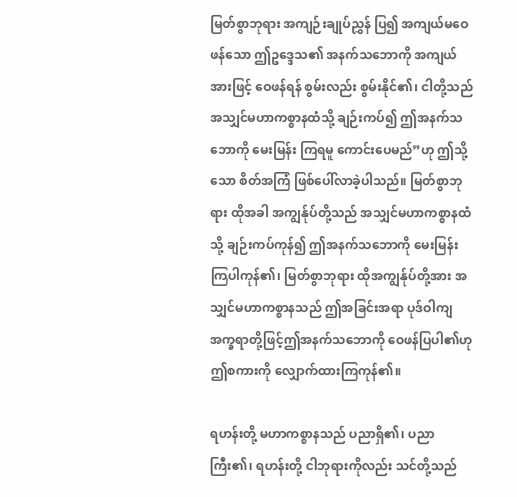မြတ်စွာဘုရား အကျဉ်းချုပ်ညွှန် ပြ၍ အကျယ်မဝေဖန်သော ဤဥဒ္ဒေသ၏ အနက်သဘောကို အကျယ်အားဖြင့် ဝေဖန်ရန် စွမ်းလည်း စွမ်းနိုင်၏၊ ငါတို့သည် အသျှင်မဟာကစ္စာနထံသို့ ချဉ်းကပ်၍ ဤအနက်သဘောကို မေးမြန်း ကြရမူ ကောင်းပေမည်”ဟု ဤသို့သော စိတ်အကြံ ဖြစ်ပေါ်လာခဲ့ပါသည်။ မြတ်စွာဘုရား ထိုအခါ အကျွန်ုပ်တို့သည် အသျှင်မဟာကစ္စာနထံသို့ ချဉ်းကပ်ကုန်၍ ဤအနက်သဘောကို မေးမြန်းကြပါကုန်၏၊ မြတ်စွာဘုရား ထိုအကျွန်ုပ်တို့အား အသျှင်မဟာကစ္စာနသည် ဤအခြင်းအရာ ပုဒ်ဝါကျ အက္ခရာတို့ဖြင့်ဤအနက်သဘောကို ဝေဖန်ပြပါ၏ဟု ဤစကားကို လျှောက်ထားကြကုန်၏။

ရဟန်းတို့ မဟာကစ္စာနသည် ပညာရှိ၏၊ ပညာကြီး၏၊ ရဟန်းတို့ ငါဘုရားကိုလည်း သင်တို့သည်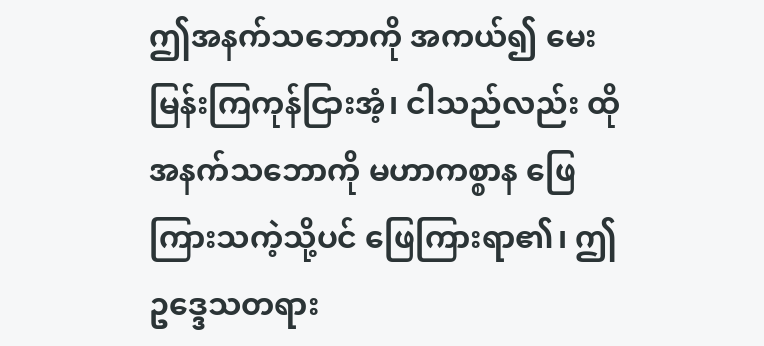ဤအနက်သဘောကို အကယ်၍ မေးမြန်းကြကုန်ငြားအံ့၊ ငါသည်လည်း ထိုအနက်သဘောကို မဟာကစ္စာန ဖြေကြားသကဲ့သို့ပင် ဖြေကြားရာ၏၊ ဤဥဒ္ဒေသတရား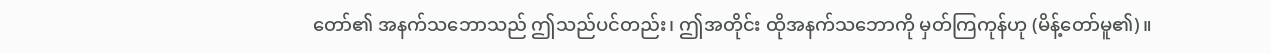တော်၏ အနက်သဘောသည် ဤသည်ပင်တည်း၊ ဤအတိုင်း ထိုအနက်သဘောကို မှတ်ကြကုန်ဟု (မိန့်တော်မူ၏)။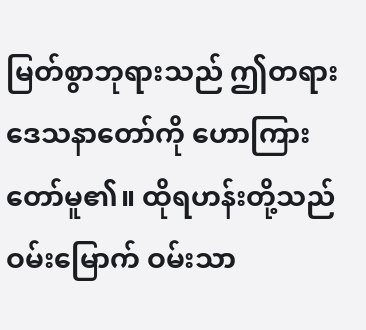မြတ်စွာဘုရားသည် ဤတရားဒေသနာတော်ကို ဟောကြားတော်မူ၏။ ထိုရဟန်းတို့သည် ဝမ်းမြောက် ဝမ်းသာ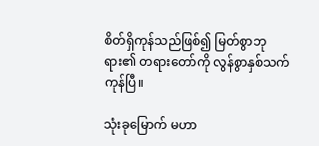စိတ်ရှိကုန်သည်ဖြစ်၍ မြတ်စွာဘုရား၏ တရားတော်ကို လွန်စွာနှစ်သက်ကုန်ပြီ။

သုံးခုမြောက် မဟာ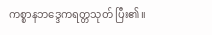ကစ္စာနဘဒ္ဒေကရတ္တသုတ် ပြီး၏။